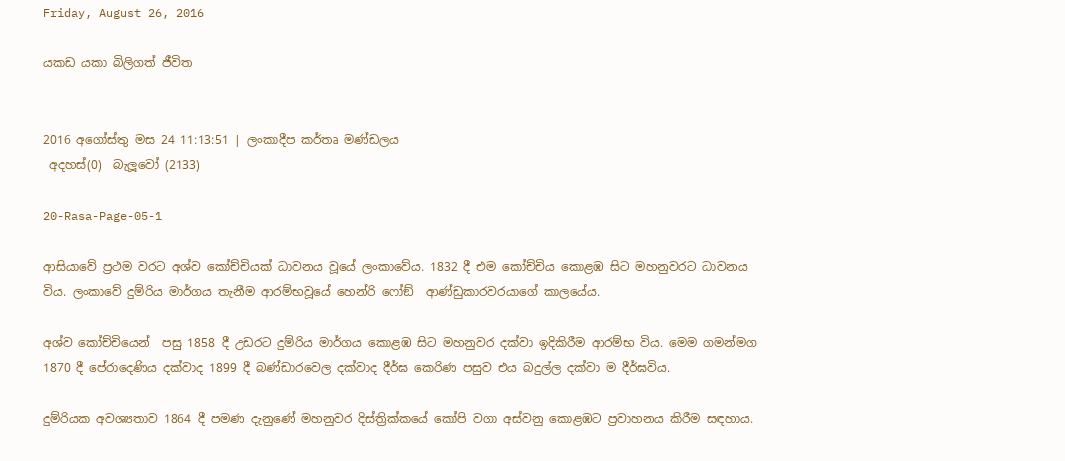Friday, August 26, 2016

යකඩ යකා බිලිගත් ජීවිත


2016 අගෝස්තු මස 24 11:13:51 | ලංකාදීප කර්තෘ මණ්ඩලය
 අදහස්(0)  බැලූවෝ (2133)

20-Rasa-Page-05-1

ආසියාවේ ප්‍රථම වරට අශ්ව කෝච්චියක් ධාවනය වූයේ ලංකාවේය. 1832 දී එම කෝච්චිය කොළඹ සිට මහනුවරට ධාවනය විය. ලංකාවේ දුම්රිය මාර්ගය තැනීම ආරම්භවූයේ හෙන්රි ෆෝඞ්  ආණ්ඩුකාරවරයාගේ කාලයේය.

අශ්ව කෝච්චියෙන්  පසු 1858 දී උඩරට දුම්රිය මාර්ගය කොළඹ සිට මහනුවර දක්වා ඉදිකිරීම ආරම්භ විය. මෙම ගමන්මග 1870 දී පේරාදෙණිය දක්වාද 1899 දී බණ්ඩාරවෙල දක්වාද දීර්ඝ කෙරිණ පසුව එය බදුල්ල දක්වා ම දීර්ඝවිය.

දුම්රියක අවශ්‍යතාව 1864 දී පමණ දැනුණේ මහනුවර දිස්ත්‍රික්කයේ කෝපි වගා අස්වනු කොළඹට ප්‍රවාහනය කිරීම සඳහාය.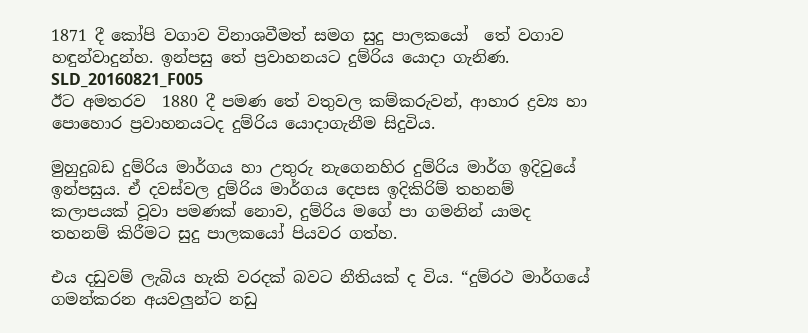1871 දී කෝපි වගාව විනාශවීමත් සමග සුදු පාලකයෝ  තේ වගාව හඳුන්වාදුන්හ. ඉන්පසු තේ ප්‍රවාහනයට දුම්රිය යොදා ගැනිණ.
SLD_20160821_F005
ඊට අමතරව  1880 දී පමණ තේ වතුවල කම්කරුවන්, ආහාර ද්‍රව්‍ය හා පොහොර ප්‍රවාහනයටද දුම්රිය යොදාගැනීම සිදුවිය.

මුහුදුබඩ දුම්රිය මාර්ගය හා උතුරු නැගෙනහිර දුම්රිය මාර්ග ඉදිවුයේ ඉන්පසුය. ඒ දවස්වල දුම්රිය මාර්ගය දෙපස ඉදිකිරිම් තහනම් කලාපයක් වූවා පමණක් නොව, දුම්රිය මගේ පා ගමනින් යාමද තහනම් කිරීමට සුදු පාලකයෝ පියවර ගත්හ.

එය දඩුවම් ලැබිය හැකි වරදක් බවට නීතියක් ද විය. “දුම්රථ මාර්ගයේ ගමන්කරන අයවලුන්ට නඩු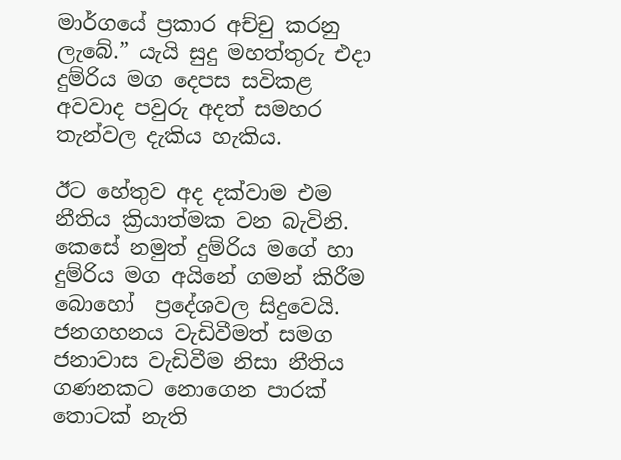මාර්ගයේ ප්‍රකාර අච්චු කරනු ලැබේ.” යැයි සුදු මහත්තුරු එදා දුම්රිය මග දෙපස සවිකළ අවවාද පවුරු අදත් සමහර තැන්වල දැකිය හැකිය.

ඊට හේතුව අද දක්වාම එම නීතිය ක්‍රියාත්මක වන බැවිනි. කෙසේ නමුත් දුම්රිය මගේ හා  දුම්රිය මග අයිනේ ගමන් කිරීම බොහෝ  ප්‍රදේශවල සිදුවෙයි.
ජනගහනය වැඩිවීමත් සමග ජනාවාස වැඩිවීම නිසා නීතිය ගණනකට නොගෙන පාරක් තොටක් නැති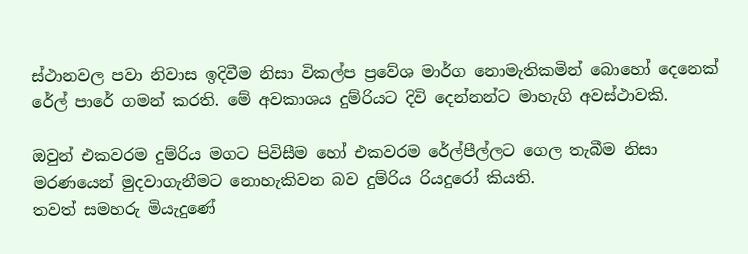ස්ථානවල පවා නිවාස ඉදිවීම නිසා විකල්ප ප්‍රවේශ මාර්ග නොමැතිකමින් බොහෝ දෙනෙක් රේල් පාරේ ගමන් කරති. මේ අවකාශය දුම්රියට දිවි දෙන්නන්ට මාහැගි අවස්ථාවකි.

ඔවුන් එකවරම දුම්රිය මගට පිවිසීම හෝ එකවරම රේල්පීල්ලට ගෙල තැබීම නිසා මරණයෙන් මුදවාගැනීමට නොහැකිවන බව දුම්රිය රියදුරෝ කියති.
තවත් සමහරු මියැදුණේ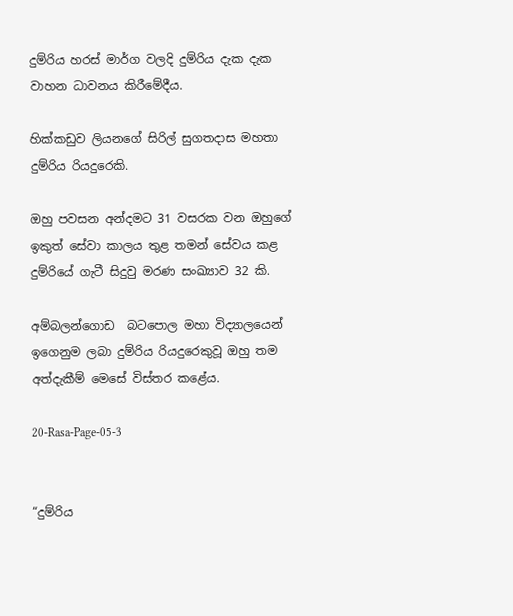දුම්රිය හරස් මාර්ග වලදි දුම්රිය දැක දැක වාහන ධාවනය කිරීමේදීය.

හික්කඩුව ලියනගේ සිරිල් සුගතදාස මහතා දුම්රිය රියදුරෙකි.

ඔහු පවසන අන්දමට 31 වසරක වන ඔහුගේ ඉකුත් සේවා කාලය තුළ තමන් සේවය කළ දුම්රියේ ගැටී සිදුවු මරණ සංඛ්‍යාව 32 කි.

අම්බලන්ගොඩ  බටපොල මහා විද්‍යාලයෙන් ඉගෙනුම ලබා දුම්රිය රියදුරෙකුවූ ඔහු තම අත්දැකීම් මෙසේ විස්තර කළේය.

20-Rasa-Page-05-3


“දුම්රිය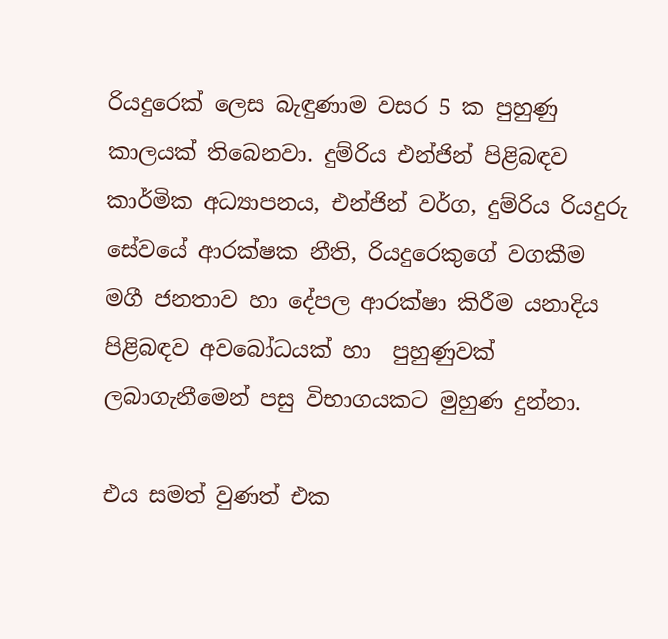රියදුරෙක් ලෙස බැඳුණාම වසර 5 ක පුහුණු කාලයක් තිබෙනවා. දුම්රිය එන්ජින් පිළිබඳව කාර්මික අධ්‍යාපනය, එන්ජින් වර්ග, දුම්රිය රියදුරු සේවයේ ආරක්ෂක නීති, රියදුරෙකුගේ වගකීම මගී ජනතාව හා දේපල ආරක්ෂා කිරීම යනාදිය පිළිබඳව අවබෝධයක් හා  පුහුණුවක් ලබාගැනීමෙන් පසු විභාගයකට මුහුණ දුන්නා.

එය සමත් වුණත් එක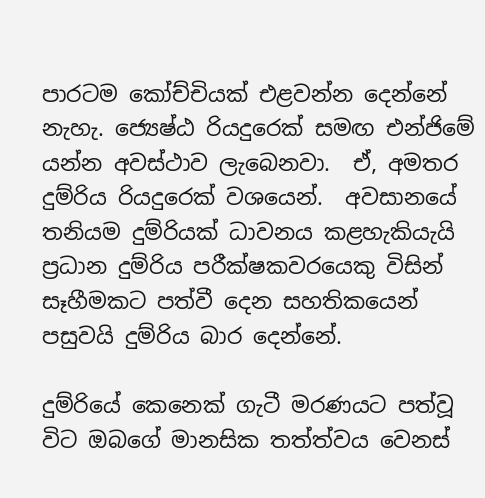පාරටම කෝච්චියක් එළවන්න දෙන්නේ නැහැ. ජ්‍යෙෂ්ඨ රියදුරෙක් සමඟ එන්ජිමේ යන්න අවස්ථාව ලැබෙනවා.  ඒ, අමතර දුම්රිය රියදුරෙක් වශයෙන්.  අවසානයේ තනියම දුම්රියක් ධාවනය කළහැකියැයි ප්‍රධාන දුම්රිය පරීක්ෂකවරයෙකු විසින් සෑහීමකට පත්වී දෙන සහතිකයෙන් පසුවයි දුම්රිය බාර දෙන්නේ.

දුම්රියේ කෙනෙක් ගැටී මරණයට පත්වූ විට ඔබගේ මානසික තත්ත්වය වෙනස්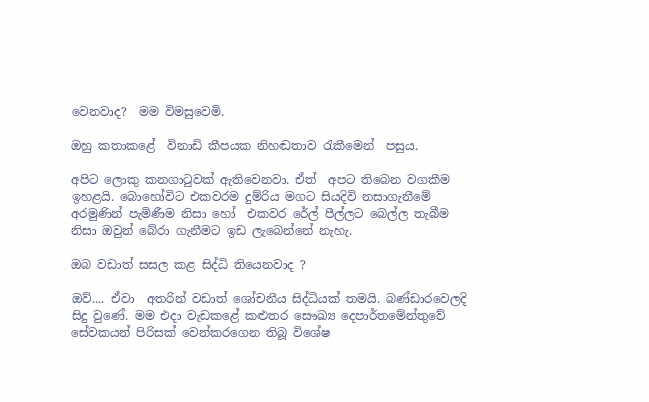වෙනවාද?  මම විමසුවෙමි.

ඔහු කතාකළේ  විනාඩි කීපයක නිහඬතාව රැකීමෙන්  පසුය.

අපිට ලොකු කනගාටුවක් ඇතිවෙනවා. ඒත්  අපට තිබෙන වගකීම ඉහළයි. බොහෝවිට එකවරම දුම්රිය මගට සියදිවි නසාගැනීමේ අරමුණින් පැමිණීම නිසා හෝ  එකවර රේල් පීල්ලට බෙල්ල තැබීම නිසා ඔවුන් බේරා ගැනීමට ඉඩ ලැබෙන්නේ නැහැ.

ඔබ වඩාත් සසල කළ සිද්ධි තියෙනවාද ?

ඔව්.... ඒවා  අතරින් වඩාත් ශෝචනීය සිද්ධියක් තමයි. බණ්ඩාරවෙලදි සිදු වුණේ. මම එදා වැඩකළේ කළුතර සෞඛ්‍ය දෙපාර්තමේන්තුවේ සේවකයන් පිරිසක් වෙන්කරගෙන තිබූ විශේෂ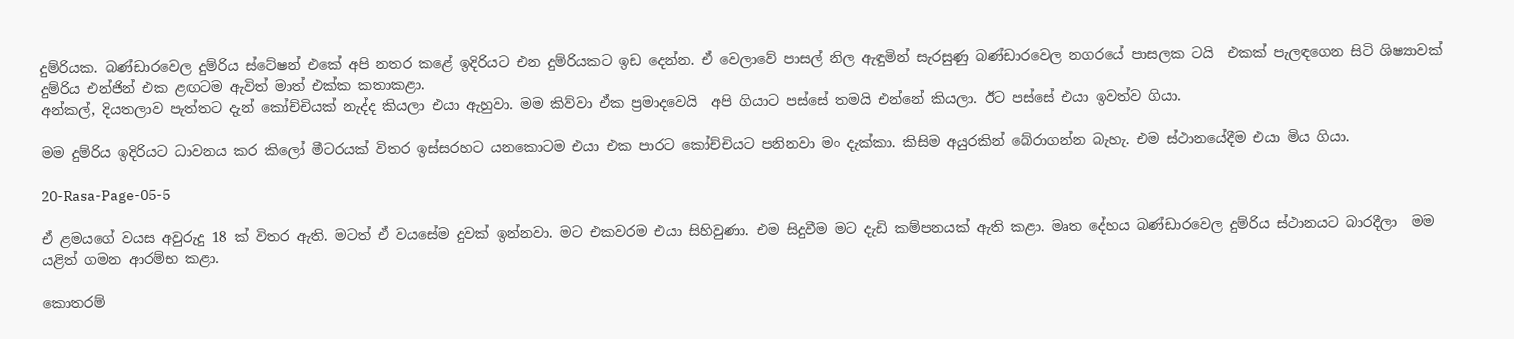දුම්රියක. බණ්ඩාරවෙල දුම්රිය ස්ටේෂන් එකේ අපි නතර කළේ ඉදිරියට එන දුම්රියකට ඉඩ දෙන්න. ඒ වෙලාවේ පාසල් නිල ඇඳුමින් සැරසුණු බණ්ඩාරවෙල නගරයේ පාසලක ටයි  එකක් පැලඳගෙන සිටි ශිෂ්‍යාවක් දුම්රිය එන්ජින් එක ළඟටම ඇවිත් මාත් එක්ක කතාකළා.
අන්කල්, දියතලාව පැත්තට දැන් කෝච්චියක් නැද්ද කියලා එයා ඇහුවා. මම කිව්වා ඒක ප්‍රමාදවෙයි  අපි ගියාට පස්සේ තමයි එන්නේ කියලා. ඊට පස්සේ එයා ඉවත්ව ගියා.

මම දුම්රිය ඉදිරියට ධාවනය කර කිලෝ මීටරයක් විතර ඉස්සරහට යනකොටම එයා එක පාරට කෝච්චියට පනිනවා මං දැක්කා. කිසිම අයුරකින් බේරාගන්න බැහැ. එම ස්ථානයේදීම එයා මිය ගියා.

20-Rasa-Page-05-5

ඒ ළමයගේ වයස අවුරුදු 18 ක් විතර ඇති. මටත් ඒ වයසේම දුවක් ඉන්නවා. මට එකවරම එයා සිහිවුණා. එම සිදුවීම මට දැඩි කම්පනයක් ඇති කළා. මෘත දේහය බණ්ඩාරවෙල දුම්රිය ස්ථානයට බාරදීලා  මම යළිත් ගමන ආරම්භ කළා.

කොතරම්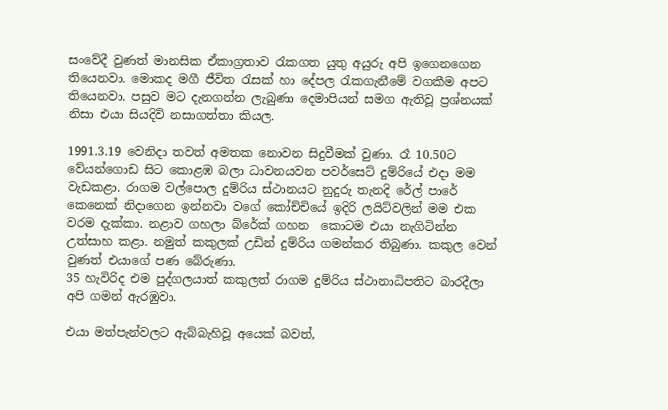සංවේදී වුණත් මානසික ඒකාග්‍රතාව රැකගත යුතු අයුරු අපි ඉගෙනගෙන තියෙනවා. මොකද මගී ජීවිත රැසක් හා දේපල රැකගැනීමේ වගකීම අපට තියෙනවා. පසුව මට දැනගන්න ලැබුණා දෙමාපියන් සමග ඇතිවූ ප්‍රශ්නයක් නිසා එයා සියදිවි නසාගත්තා කියල.

1991.3.19 වෙනිදා තවත් අමතක නොවන සිදුවීමක් වුණා. රෑ 10.50ට වේයන්ගොඩ සිට කොළඹ බලා ධාවනයවන පවර්සෙට් දුම්රියේ එදා මම වැඩකළා. රාගම වල්පොල දුම්රිය ස්ථානයට නුදුරු තැනදි රේල් පාරේ කෙනෙක් නිදාගෙන ඉන්නවා වගේ කෝච්චියේ ඉදිරි ලයිට්වලින් මම එක වරම දැක්කා. නළාව ගහලා බ්රේක් ගහන  කොටම එයා නැගිටින්න උත්සාහ කළා. නමුත් කකුලක් උඩින් දුම්රිය ගමන්කර තිබුණා. කකුල වෙන් වුණත් එයාගේ පණ බේරුණා.
35 හැවිරිද එම පුද්ගලයාත් කකුලත් රාගම දුම්රිය ස්ථානාධිපතිට බාරදීලා අපි ගමන් ඇරඹුවා.

එයා මත්පැන්වලට ඇබ්බැහිවූ අයෙක් බවත්,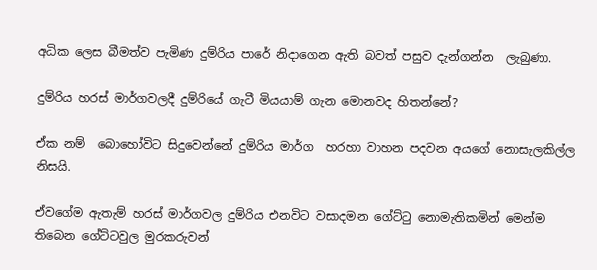අධික ලෙස බීමත්ව පැමිණ දුම්රිය පාරේ නිදාගෙන ඇති බවත් පසුව දැන්ගන්න  ලැබුණා.

දුම්රිය හරස් මාර්ගවලදී දුම්රියේ ගැටී මියයාම් ගැන මොනවද හිතන්නේ?

ඒක නම්  බොහෝවිට සිදුවෙන්නේ දුම්රිය මාර්ග  හරහා වාහන පදවන අයගේ නොසැලකිල්ල නිසයි.

ඒවගේම ඇතැම් හරස් මාර්ගවල දුම්රිය එනවිට වසාදමන ගේට්ටු නොමැතිකමින් මෙන්ම තිබෙන ගේට්ටවුල මුරකරුවන්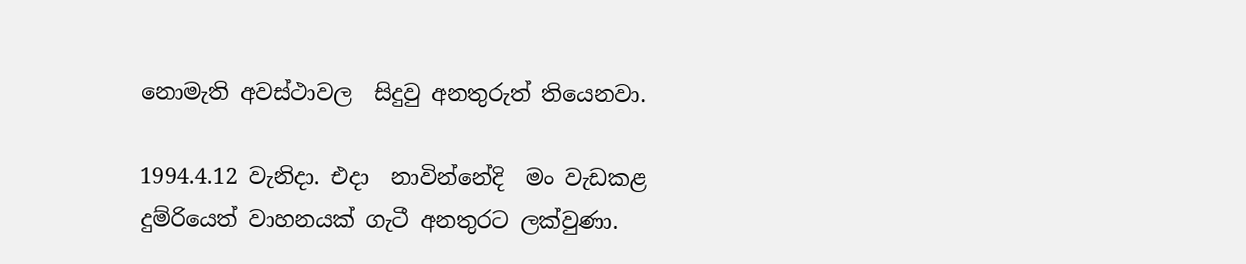නොමැති අවස්ථාවල  සිදුවු අනතුරුත් තියෙනවා.

1994.4.12 වැනිදා. එදා  නාවින්නේදි  මං වැඩකළ දුම්රියෙත් වාහනයක් ගැටී අනතුරට ලක්වුණා.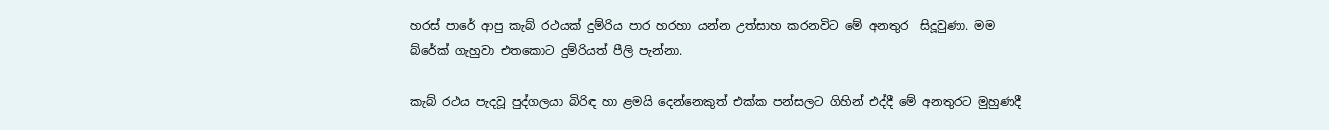හරස් පාරේ ආපු කැබ් රථයක් දුම්රිය පාර හරහා යන්න උත්සාහ කරනවිට මේ අනතුර  සිදූවුණා. මම බ්රේක් ගැහුවා එතකොට දුම්රියත් පීලි පැන්නා.

කැබ් රථය පැදවූ පුද්ගලයා බිරිඳ හා ළමයි දෙන්නෙකුත් එක්ක පන්සලට ගිහින් එද්දී මේ අනතුරට මුහුණදී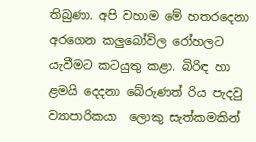තිබුණා. අපි වහාම මේ හතරදෙනා අරගෙන කලුබෝවිල රෝහලට යැවීමට කටයුතු කළා. බිරිඳ හා ළමයි දෙදනා බේරුණත් රිය පැදවු ව්‍යාපාරිකයා  ලොකු සැත්කමකින්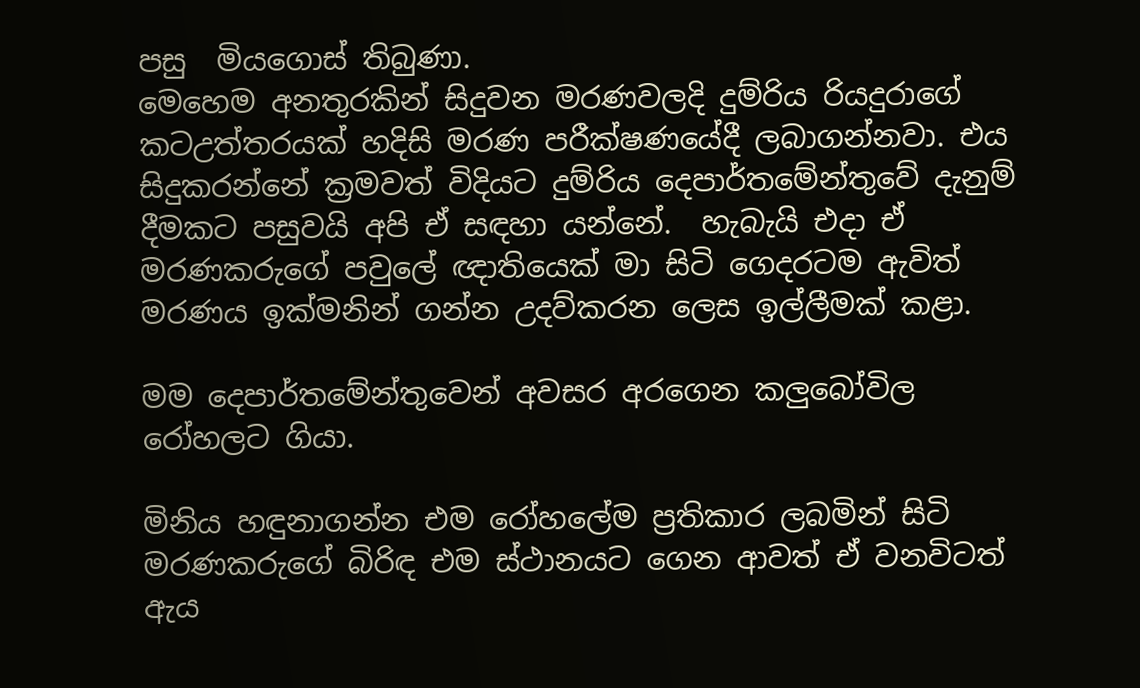පසු  මියගොස් තිබුණා.
මෙහෙම අනතුරකින් සිදුවන මරණවලදි දුම්රිය රියදුරාගේ කටඋත්තරයක් හදිසි මරණ පරීක්ෂණයේදී ලබාගන්නවා. එය සිදුකරන්නේ ක්‍රමවත් විදියට දුම්රිය දෙපාර්තමේන්තුවේ දැනුම් දීමකට පසුවයි අපි ඒ සඳහා යන්නේ.  හැබැයි එදා ඒ මරණකරුගේ පවුලේ ඥාතියෙක් මා සිටි ගෙදරටම ඇවිත් මරණය ඉක්මනින් ගන්න උදව්කරන ලෙස ඉල්ලීමක් කළා.

මම දෙපාර්තමේන්තුවෙන් අවසර අරගෙන කලුබෝවිල රෝහලට ගියා.

මිනිය හඳුනාගන්න එම රෝහලේම ප්‍රතිකාර ලබමින් සිටි මරණකරුගේ බිරිඳ එම ස්ථානයට ගෙන ආවත් ඒ වනවිටත් ඇය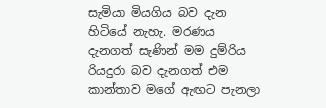සැමියා මියගිය බව දැන හිටියේ නැහැ. මරණය දැනගත් සැණින් මම දුම්රිය රියදුරා බව දැනගත් එම කාන්තාව මගේ ඇඟට පැනලා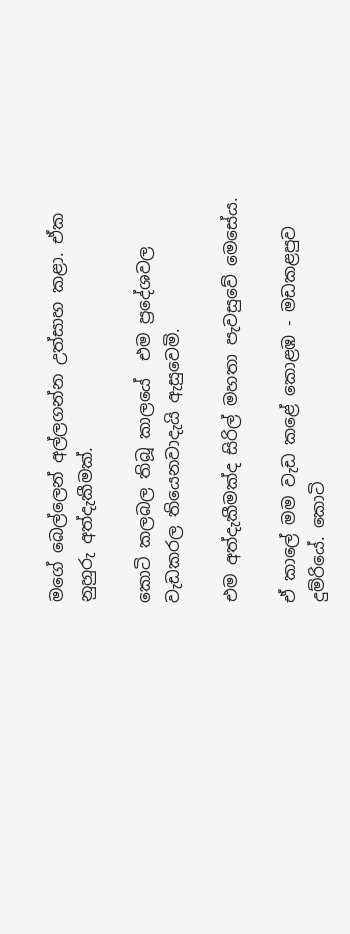මගේ බෙල්ලෙන් අල්ලගන්න උත්සාහ කළා. ඒක නුහුරු අත්දැකීමක්.

කොටි කලබල තිබූ කාලයේ  එම ප්‍රදේශවල වැඩකරල තියෙනවාදැයි ඇසුවෙමි.

එම අත්දැකීමක්ද සිරිල් මහතා පැවසුවේ මෙසේය.

ඒ කාලේ මම වැඩ කළේ කොළඹ - මඩකළපුව දුම්රියේ. කොටි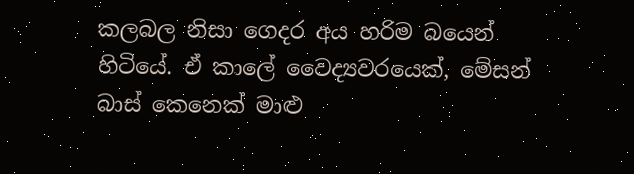කලබල නිසා ගෙදර අය හරිම බයෙන් හිටියේ. ඒ කාලේ වෛද්‍යවරයෙක්, මේසන් බාස් කෙනෙක් මාළු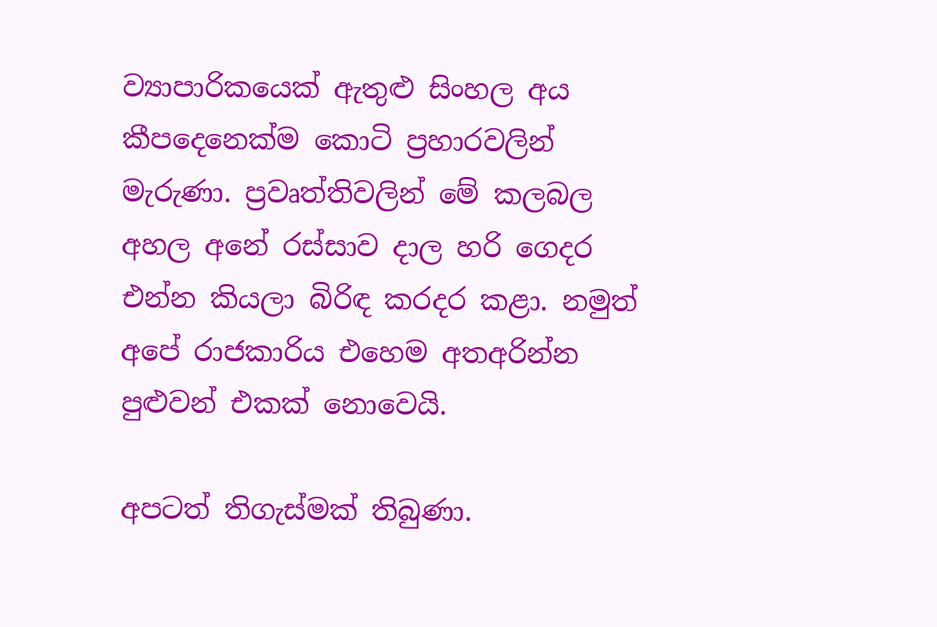ව්‍යාපාරිකයෙක් ඇතුළු සිංහල අය කීපදෙනෙක්ම කොටි ප්‍රහාරවලින් මැරුණා. ප්‍රවෘත්තිවලින් මේ කලබල අහල අනේ රස්සාව දාල හරි ගෙදර එන්න කියලා බිරිඳ කරදර කළා. නමුත් අපේ රාජකාරිය එහෙම අතඅරින්න පුළුවන් එකක් නොවෙයි.

අපටත් තිගැස්මක් තිබුණා.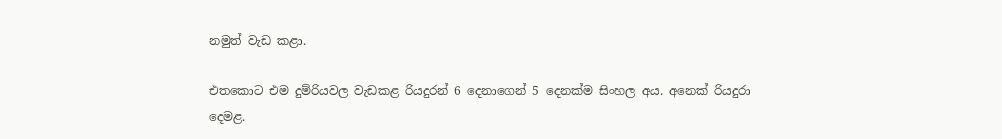නමුත් වැඩ කළා.

එතකොට එම දුම්රියවල වැඩකළ රියදුරන් 6 දෙනාගෙන් 5 දෙනක්ම සිංහල අය. අනෙක් රියදුරා දෙමළ.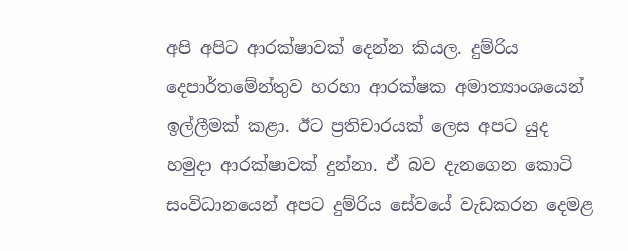අපි අපිට ආරක්ෂාවක් දෙන්න කියල. දුම්රිය දෙපාර්තමේන්තුව හරහා ආරක්ෂක අමාත්‍යාංශයෙන් ඉල්ලීමක් කළා. ඊට ප්‍රතිචාරයක් ලෙස අපට යුද හමුදා ආරක්ෂාවක් දුන්නා. ඒ බව දැනගෙන කොටි සංවිධානයෙන් අපට දුම්රිය සේවයේ වැඩකරන දෙමළ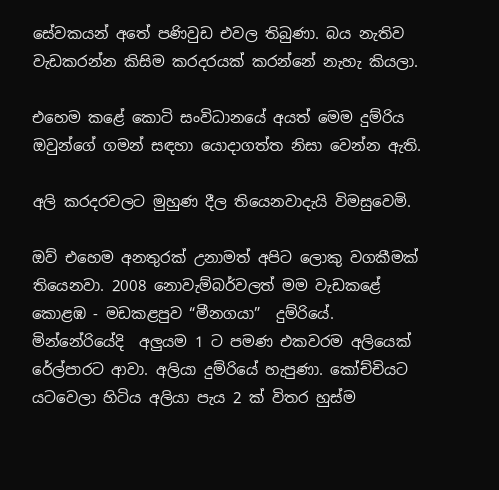සේවකයන් අතේ පණිවුඩ එවල තිබුණා. බය නැතිව වැඩකරන්න කිසිම කරදරයක් කරන්නේ නැහැ කියලා.

එහෙම කළේ කොටි සංවිධානයේ අයත් මෙම දුම්රිය ඔවුන්ගේ ගමන් සඳහා යොදාගත්ත නිසා වෙන්න ඇති.

අලි කරදරවලට මුහුණ දීල තියෙනවාදැයි විමසුවෙමි.

ඔව් එහෙම අනතුරක් උනාමත් අපිට ලොකු වගකීමක් තියෙනවා. 2008 නොවැම්බර්වලත් මම වැඩකළේ කොළඹ - මඩකළපුව “මීනගයා”  දුම්රියේ.
මින්නේරියේදි  අලුයම 1 ට පමණ එකවරම අලියෙක් රේල්පාරට ආවා. අලියා දුම්රියේ හැපුණා. කෝච්චියට යටවෙලා හිටිය අලියා පැය 2 ක් විතර හුස්ම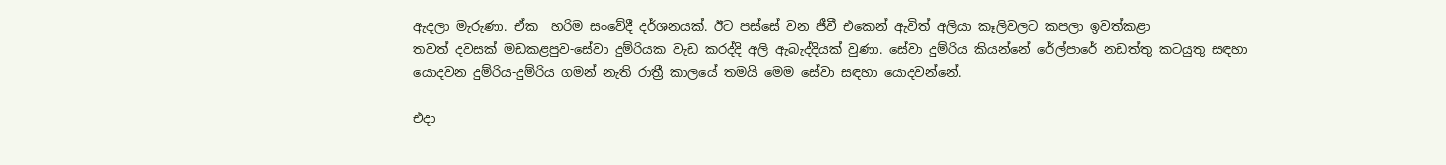ඇදලා මැරුණා. ඒක  හරිම සංවේදී දර්ශනයක්. ඊට පස්සේ වන ජීවී එකෙන් ඇවිත් අලියා කෑලිවලට කපලා ඉවත්කළා
තවත් දවසක් මඩකළපුව-සේවා දුම්රියක වැඩ කරද්දි අලි ඇබැද්දියක් වුණා. සේවා දුම්රිය කියන්නේ රේල්පාරේ නඩත්තු කටයුතු සඳහා යොදවන දුම්රිය-දුම්රිය ගමන් නැති රාත්‍රී කාලයේ තමයි මෙම සේවා සඳහා යොදවන්නේ.

එදා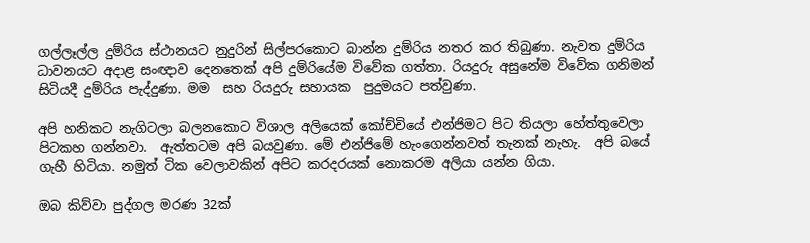ගල්ලෑල්ල දුම්රිය ස්ථානයට නුදුරින් සිල්පරකොට බාන්න දුම්රිය නතර කර තිබුණා. නැවත දුම්රිය ධාවනයට අදාළ සංඥාව දෙනතෙක් අපි දුම්රියේම විවේක ගත්තා. රියදුරු අසුනේම විවේක ගනිමන් සිටියදී දුම්රිය පැද්දුණා. මම  සහ රියදුරු සහායක  පුදුමයට පත්වුණා.

අපි හනිකට නැගිටලා බලනකොට විශාල අලියෙක් කෝච්චියේ එන්ජිමට පිට තියලා හේත්තුවෙලා පිටකහ ගන්නවා.  ඇත්තටම අපි බයවුණා. මේ එන්ජිමේ හැංගෙන්නවත් තැනක් නැහැ.  අපි බයේ ගැහී හිටියා. නමුත් ටික වෙලාවකින් අපිට කරදරයක් නොකරම අලියා යන්න ගියා.

ඔබ කිව්වා පුද්ගල මරණ 32ක්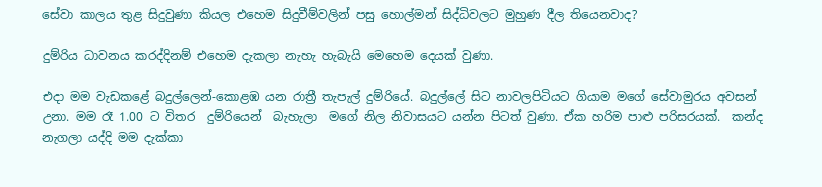සේවා කාලය තුළ සිදුවුණා කියල එහෙම සිදුවීම්වලින් පසු හොල්මන් සිද්ධිවලට මුහුණ දීල තියෙනවාද?

දුම්රිය ධාවනය කරද්දිනම් එහෙම දැකලා නැහැ හැබැයි මෙහෙම දෙයක් වුණා.

එදා මම වැඩකළේ බදුල්ලෙන්-කොළඹ යන රාත්‍රී තැපැල් දුම්රියේ. බදුල්ලේ සිට නාවලපිටියට ගියාම මගේ සේවාමුරය අවසන් උනා. මම රෑ 1.00 ට විතර  දුම්රියෙන්  බැහැලා  මගේ නිල නිවාසයට යන්න පිටත් වුණා. ඒක හරිම පාළු පරිසරයක්.  කන්ද නැගලා යද්දි මම දැක්කා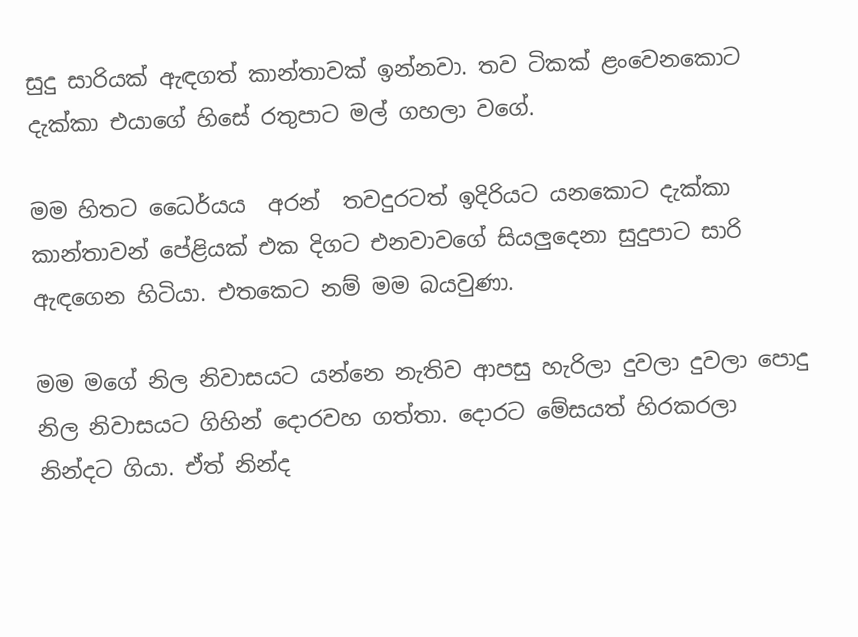සුදු සාරියක් ඇඳගත් කාන්තාවක් ඉන්නවා. තව ටිකක් ළංවෙනකොට දැක්කා එයාගේ හිසේ රතුපාට මල් ගහලා වගේ.

මම හිතට ධෛර්යය  අරන්  තවදුරටත් ඉදිරියට යනකොට දැක්කා කාන්තාවන් පේළියක් එක දිගට එනවාවගේ සියලුදෙනා සුදුපාට සාරි ඇඳගෙන හිටියා. එතකෙට නම් මම බයවුණා.

මම මගේ නිල නිවාසයට යන්නෙ නැතිව ආපසු හැරිලා දුවලා දුවලා පොදු නිල නිවාසයට ගිහින් දොරවහ ගත්තා. දොරට මේසයත් හිරකරලා  නින්දට ගියා. ඒත් නින්ද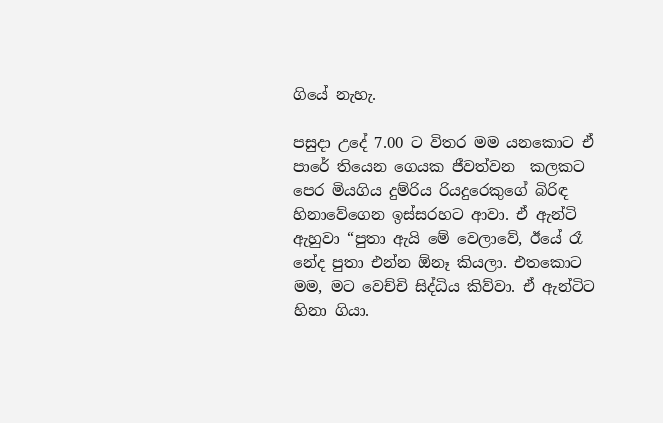ගියේ නැහැ.

පසුදා උදේ 7.00 ට විතර මම යනකොට ඒ පාරේ තියෙන ගෙයක ජීවත්වන  කලකට පෙර මියගිය දුම්රිය රියදුරෙකුගේ බිරිඳ හිනාවේගෙන ඉස්සරහට ආවා. ඒ ඇන්ටි ඇහුවා “පුතා ඇයි මේ වෙලාවේ, ඊයේ රෑ නේද පුතා එන්න ඕනෑ කියලා. එතකොට මම, මට වෙච්චි සිද්ධිය කිව්වා. ඒ ඇන්ටිට හිනා ගියා.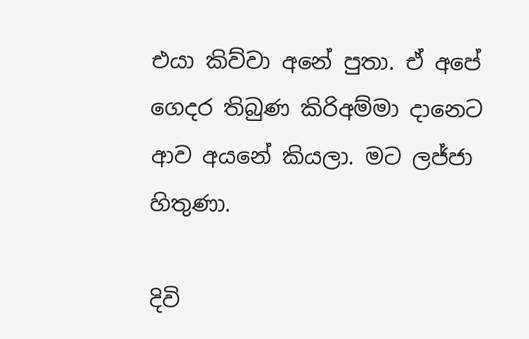එයා කිව්වා අනේ පුතා. ඒ අපේ ගෙදර තිබුණ කිරිඅම්මා දානෙට ආව අයනේ කියලා. මට ලජ්ජා හිතුණා.

දිවි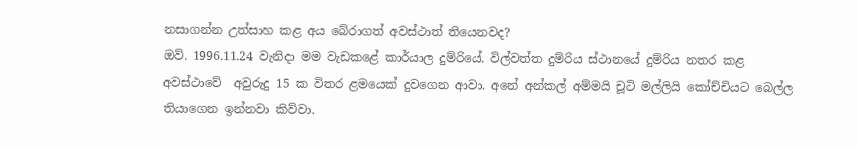නසාගන්න උත්සාහ කළ අය බේරාගත් අවස්ථාත් තියෙනවද?
ඔව්. 1996.11.24 වැනිදා මම වැඩකළේ කාර්යාල දුම්රියේ. විල්වත්ත දුම්රිය ස්ථානයේ දුම්රිය නතර කළ අවස්ථාවේ  අවුරුදු 15 ක විතර ළමයෙක් දුවගෙන ආවා. අනේ අන්කල් අම්මයි චූටි මල්ලියි කෝච්චියට බෙල්ල තියාගෙන ඉන්නවා කිව්වා.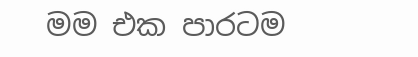මම එක පාරටම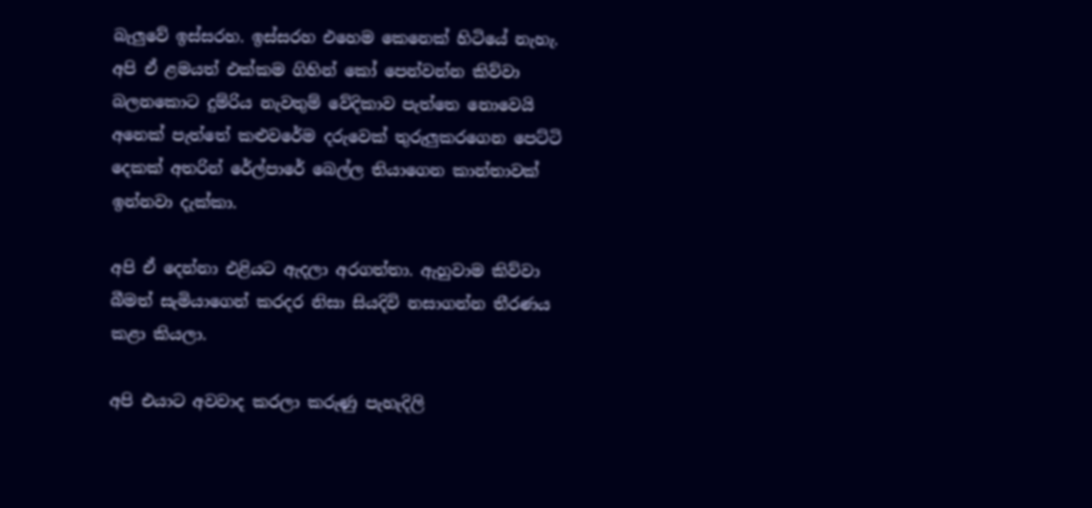බැලුවේ ඉස්සරහ. ඉස්සරහ එහෙම කෙනෙක් හිටියේ නැහැ. අපි ඒ ළමයත් එක්කම ගිහින් කෝ පෙන්වන්න කිව්වා බලනකොට දුම්රිය නැවතුම් වේදිකාව පැත්තෙ නොවෙයි අනෙක් පැත්තේ කළුවරේම දරුවෙක් තුරුලුකරගෙන පෙට්ටි දෙකක් අතරින් රේල්පාරේ බෙල්ල තියාගෙන කාන්තාවක් ඉන්නවා දැක්කා.

අපි ඒ දෙන්නා එළියට ඇදලා අරගත්තා. ඇහුවාම කිව්වා බීමත් සැමියාගෙන් කරදර නිසා සියදිවි නසාගන්න තීරණය කළා කියලා.

අපි එයාට අවවාද කරලා කරුණු පැහැදිලි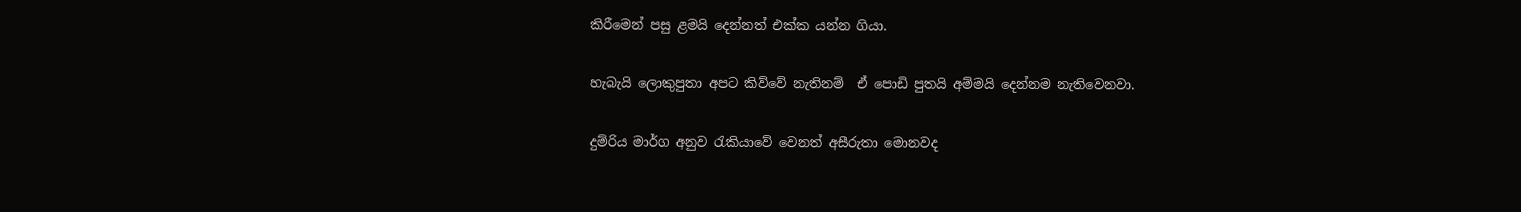කිරීමෙන් පසු ළමයි දෙන්නත් එක්ක යන්න ගියා.

හැබැයි ලොකුපුතා අපට කිව්වේ නැතිනම්  ඒ පොඩි පුතයි අම්මයි දෙන්නම නැතිවෙනවා.

දුම්රිය මාර්ග අනුව රැකියාවේ වෙනත් අසීරුතා මොනවද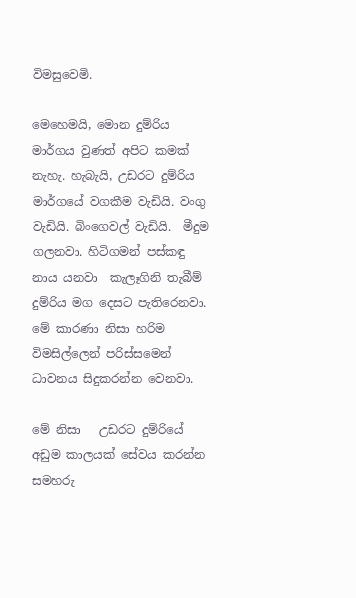විමසුවෙමි.

මෙහෙමයි, මොන දුම්රිය මාර්ගය වුණත් අපිට කමක් නැහැ. හැබැයි, උඩරට දුම්රිය මාර්ගයේ වගකීම වැඩියි. වංගු වැඩියි. බිංගෙවල් වැඩියි.  මීදුම ගලනවා. හිටිගමන් පස්කඳු නාය යනවා  කැලෑගිනි තැබීම් දුම්රිය මග දෙසට පැතිරෙනවා. මේ කාරණා නිසා හරිම  විමසිල්ලෙන් පරිස්සමෙන්  ධාවනය සිදුකරන්න වෙනවා.

මේ නිසා   උඩරට දුම්රියේ  අඩුම කාලයක් සේවය කරන්න සමහරු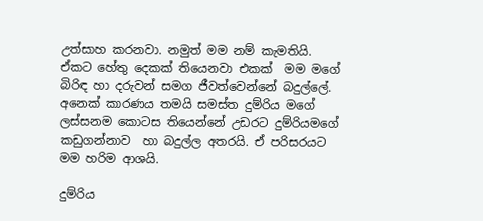උත්සාහ කරනවා. නමුත් මම නම් කැමතියි. ඒකට හේතු දෙකක් තියෙනවා එකක්  මම මගේ බිරිඳ හා දරුවන් සමග ජීවත්වෙන්නේ බදුල්ලේ. අනෙක් කාරණය තමයි සමස්ත දුම්රිය මගේ ලස්සනම කොටස තියෙන්නේ උඩරට දුම්රියමගේ කඩුගන්නාව  හා බදුල්ල අතරයි. ඒ පරිසරයට මම හරිම ආශයි.

දුම්රිය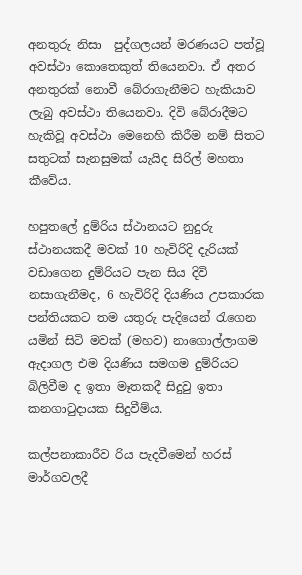අනතුරු නිසා  පුද්ගලයන් මරණයට පත්වූ අවස්ථා කොතෙකුත් තියෙනවා. ඒ අතර   අනතුරක් නොවී බේරාගැනීමට හැකියාව ලැබු අවස්ථා තියෙනවා. දිවි බේරාදීමට හැකිවූ අවස්ථා මෙනෙහි කිරීම නම් සිතට සතුටක් සැනසුමක් යැයිද සිරිල් මහතා කීවේය.

හපුතලේ දුම්රිය ස්ථානයට නුදුරු ස්ථානයකදී මවක් 10 හැවිරිදි දැරියක් වඩාගෙන දුම්රියට පැන සිය දිවි නසාගැනීමද, 6 හැවිරිදි දියණිය උපකාරක පන්තියකට තම යතුරු පැදියෙන් රැගෙන යමින් සිටි මවක් (මහව) නාගොල්ලාගම ඇදාගල එම දියණිය සමගම දුම්රියට බිලිවීම ද ඉතා මෑතකදී සිදුවු ඉතා කනගාටුදායක සිදුවීම්ය.

කල්පනාකාරීව රිය පැදවීමෙන් හරස් මාර්ගවලදී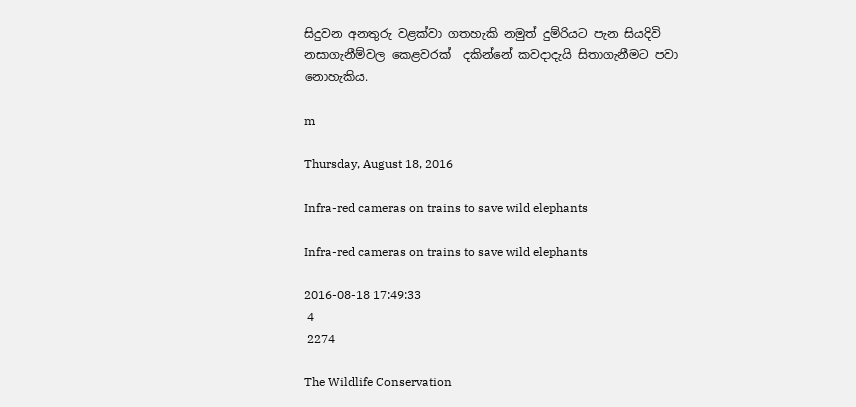සිදුවන අනතුරු වළක්වා ගතහැකි නමුත් දුම්රියට පැන සියදිවි නසාගැනීම්වල කෙළවරක්  දකින්නේ කවදාදැයි සිතාගැනීමට පවා නොහැකිය.

m

Thursday, August 18, 2016

Infra-red cameras on trains to save wild elephants

Infra-red cameras on trains to save wild elephants

2016-08-18 17:49:33
 4
 2274

The Wildlife Conservation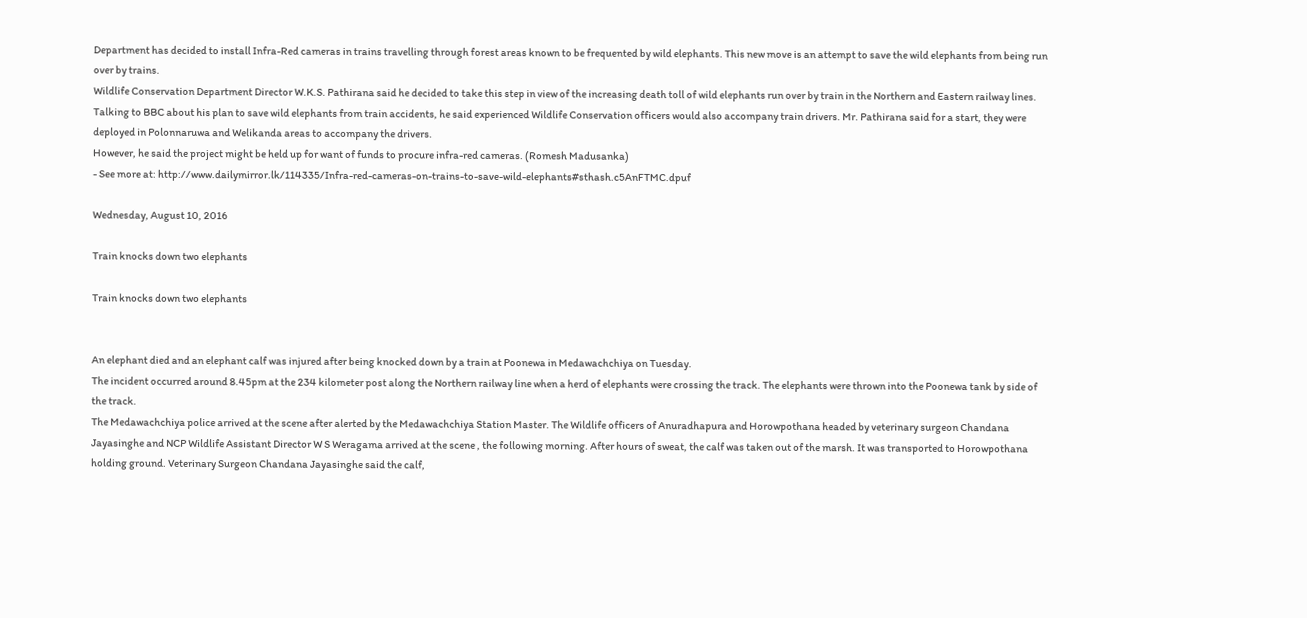Department has decided to install Infra-Red cameras in trains travelling through forest areas known to be frequented by wild elephants. This new move is an attempt to save the wild elephants from being run over by trains.
Wildlife Conservation Department Director W.K.S. Pathirana said he decided to take this step in view of the increasing death toll of wild elephants run over by train in the Northern and Eastern railway lines.
Talking to BBC about his plan to save wild elephants from train accidents, he said experienced Wildlife Conservation officers would also accompany train drivers. Mr. Pathirana said for a start, they were deployed in Polonnaruwa and Welikanda areas to accompany the drivers.
However, he said the project might be held up for want of funds to procure infra-red cameras. (Romesh Madusanka)
- See more at: http://www.dailymirror.lk/114335/Infra-red-cameras-on-trains-to-save-wild-elephants#sthash.c5AnFTMC.dpuf

Wednesday, August 10, 2016

Train knocks down two elephants

Train knocks down two elephants


An elephant died and an elephant calf was injured after being knocked down by a train at Poonewa in Medawachchiya on Tuesday.
The incident occurred around 8.45pm at the 234 kilometer post along the Northern railway line when a herd of elephants were crossing the track. The elephants were thrown into the Poonewa tank by side of the track.
The Medawachchiya police arrived at the scene after alerted by the Medawachchiya Station Master. The Wildlife officers of Anuradhapura and Horowpothana headed by veterinary surgeon Chandana Jayasinghe and NCP Wildlife Assistant Director W S Weragama arrived at the scene , the following morning. After hours of sweat, the calf was taken out of the marsh. It was transported to Horowpothana holding ground. Veterinary Surgeon Chandana Jayasinghe said the calf,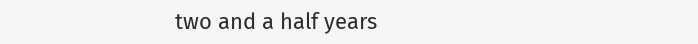two and a half years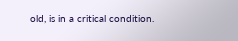old, is in a critical condition.